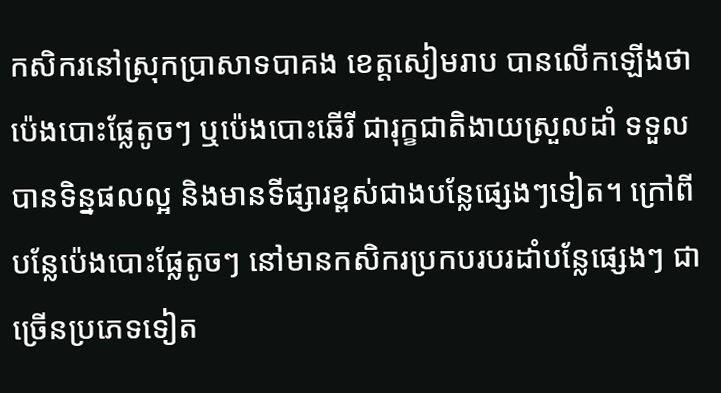កសិករនៅស្រុកប្រាសាទបាគង ខេត្ដសៀមរាប បានលើកឡើងថា ប៉េងបោះផ្លែតូចៗ ឬប៉េងបោះឆើរី ជារុក្ខជាតិងាយស្រួលដាំ ទទួលបានទិន្នផលល្អ និងមានទីផ្សារខ្ពស់ជាងបន្លែផ្សេងៗទៀត។ ក្រៅពីបន្លែប៉េងបោះផ្លែតូចៗ នៅមានកសិករប្រកបរបរដាំបន្លែផ្សេងៗ ជាច្រើនប្រភេទទៀត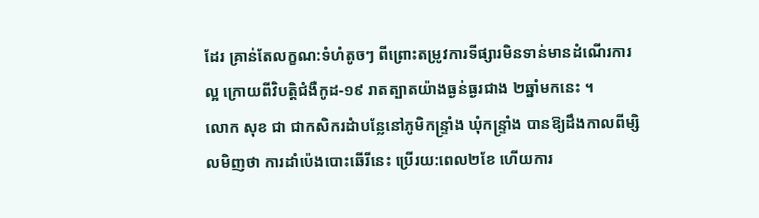ដែរ គ្រាន់តែលក្ខណ:ទំហំតូចៗ ពីព្រោះតម្រូវការទីផ្សារមិនទាន់មានដំណើរការល្អ ក្រោយពីវិបត្តិជំងឺកូដ-១៩ រាតត្បាតយ៉ាងធ្ងន់ធ្ងរជាង ២ឆ្នាំមកនេះ ។
លោក សុខ ជា ជាកសិករដំាបន្លែនៅភូមិកន្ទ្រាំង ឃុំកន្ទ្រាំង បានឱ្យដឹងកាលពីម្សិលមិញថា ការដាំប៉េងបោះឆើរីនេះ ប្រើរយ:ពេល២ខែ ហើយការ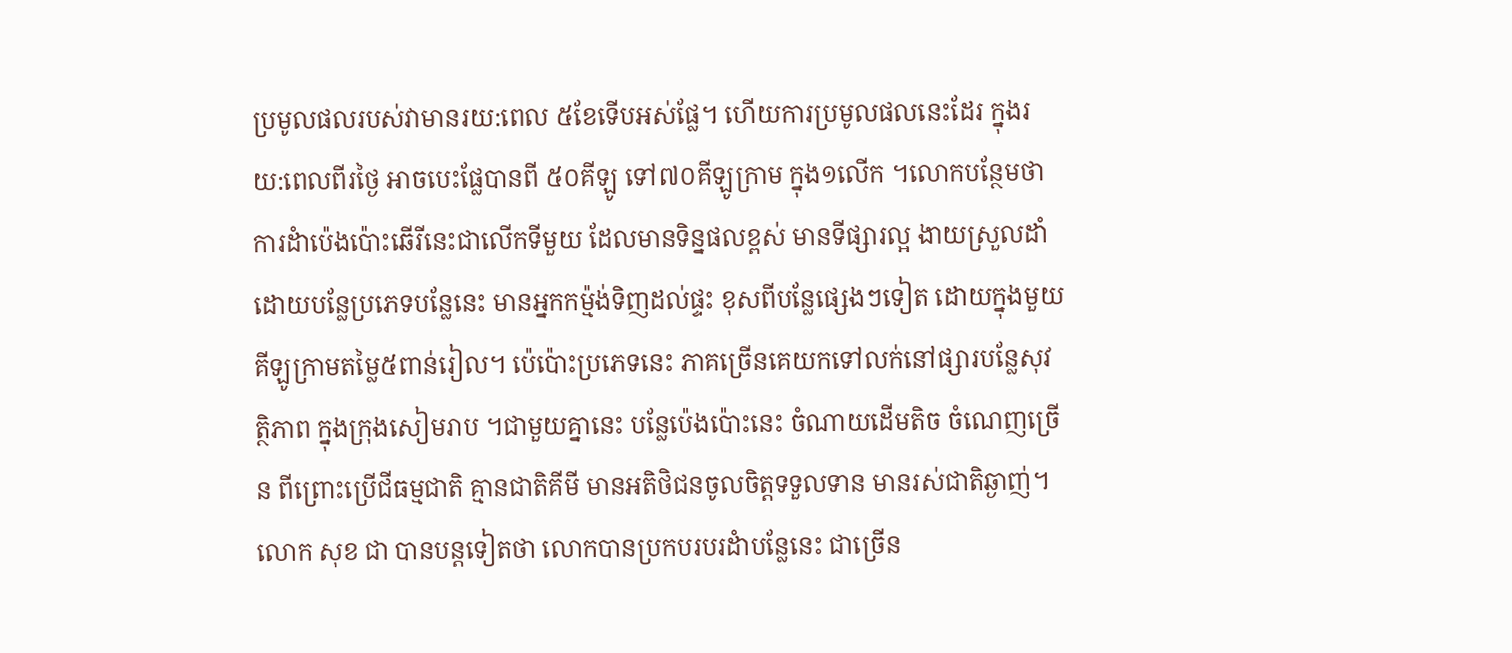ប្រមូលផលរបស់វាមានរយ:ពេល ៥ខែទើបអស់ផ្លែ។ ហើយការប្រមូលផលនេះដែរ ក្នុងរយ:ពេលពីរថ្ងៃ អាចបេះផ្លែបានពី ៥០គីឡូ ទៅ៧០គីឡូក្រាម ក្នុង១លើក ។លោកបន្ថែមថា ការដំាប៉េងប៉ោះឆើរីនេះជាលើកទីមួយ ដែលមានទិន្នផលខ្ពស់ មានទីផ្សារល្អ ងាយស្រួលដាំ ដោយបន្លែប្រភេទបន្លែនេះ មានអ្នកកម៉្មង់ទិញដល់ផ្ទះ ខុសពីបន្លែផ្សេងៗទៀត ដោយក្នុងមួយគីឡូក្រាមតម្លៃ៥ពាន់រៀល។ ប៉េប៉ោះប្រភេទនេះ ភាគច្រើនគេយកទៅលក់នៅផ្សារបន្លែសុវត្ថិភាព ក្នុងក្រុងសៀមរាប ។ជាមួយគ្នានេះ បន្លែប៉េងប៉ោះនេះ ចំណាយដើមតិច ចំណេញច្រើន ពីព្រោះប្រើជីធម្មជាតិ គ្មានជាតិគីមី មានអតិថិជនចូលចិត្ដទទួលទាន មានរស់ជាតិឆ្ងាញ់។លោក សុខ ជា បានបន្ដទៀតថា លោកបានប្រកបរបរដំាបន្លែនេះ ជាច្រើន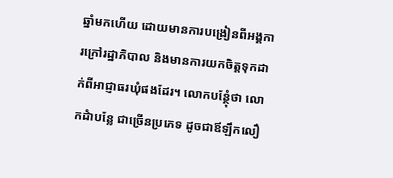ឆ្នាំមកហើយ ដោយមានការបង្រៀនពីអង្គការក្រៅរដ្ឋាភិបាល និងមានការយកចិត្ដទុកដាក់ពីអាជ្ញាធរឃុំផងដែរ។ លោកបន្ថែុំថា លោកដំាបន្លែ ជាច្រើនប្រភេទ ដូចជាឪឡឹកលឿ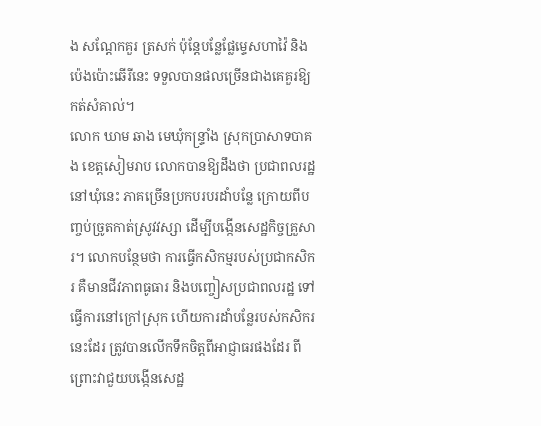ង សណ្ដែកគួរ ត្រសក់ ប៉ុន្តែបន្លែផ្លែម្ទេសហាវ៉ៃ និងប៉េងប៉ោះឆើរីនេះ ទទួលបានផលច្រើនជាងគេគួរឱ្យកត់សំគាល់។
លោក ឃាម ឆាង មេឃុំកន្ទ្រាំង ស្រុកប្រាសាទបាគង ខេត្ដសៀមរាប លោកបានឱ្យដឹងថា ប្រជាពលរដ្ឋនៅឃុំនេះ ភាគច្រើនប្រកបរបរដាំបន្លែ ក្រោយពីបញ្ចប់ច្រូតកាត់ស្រូវវស្សា ដើម្បីបង្កើនសេដ្ឋកិច្ចគ្រួសារ។ លោកបន្ថែមថា ការធ្វើកសិកម្មរបស់ប្រជាកសិករ គឺមានជីវភាពធូធារ និងបញ្ចៀសប្រជាពលរដ្ឋ ទៅធ្វើការនៅក្រៅស្រុក ហើយការដាំបន្លែរបស់កសិករនេះដែរ ត្រូវបានលើកទឹកចិត្ដពីអាជ្ញាធរផងដែរ ពីព្រោះវាជួយបង្កើនសេដ្ឋ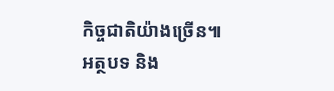កិច្ចជាតិយ៉ាងច្រើន៕
អត្ថបទ និង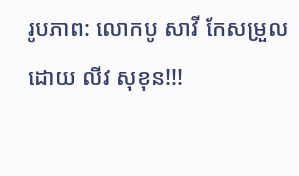រូបភាព: លោកបូ សាវី កែសម្រួលដោយ លីវ សុខុន!!!